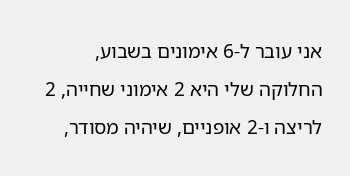אני עובר ל-6 אימונים בשבוע,
החלוקה שלי היא 2 אימוני שחייה, 2 לריצה ו-2 אופניים, שיהיה מסודר,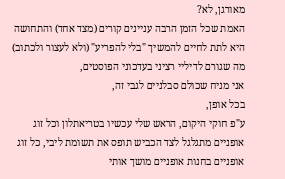מאורגן, לא?
האמת שכל הזמן הרבה עניינים קורים (מצד אחד) והתחושה היא לתת לחיים להמשיך "בלי להפריע" (ולא לעצור ולכתוב) מה שגורם לדיליי רציני בעדכוני הפוסטים,
אני מניח שכולם סבלניים לגבי זה,
בכל אופן,
ע"פ חוקי היקום, הראש שלי עכשיו בטריאתלון וכל זוג אופניים מתגלגל לצד הכביש תופס את תשומת ליבי, כל זוג אופניים בחנות אופניים מושך אותי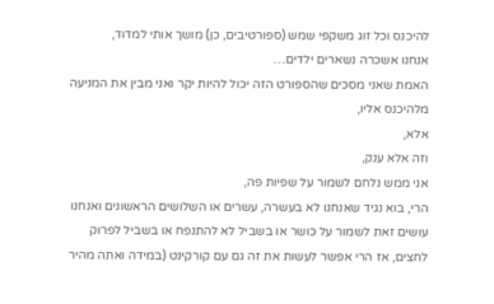להיכנס וכל זוג משקפי שמש (ספורטיבים, כן) מושך אותי למדוד,
אנחנו אשכרה נשארים ילדים…
האמת שאני מסכים שהספורט הזה יכול להיות יקר ואני מבין את המניעה מלהיכנס אליו,
אלא,
וזה אלא ענק,
אני ממש נלחם לשמור על שפיות פה,
הרי, בוא נגיד שאנחנו לא בעשרה, עשרים או השלושים הראשונים ואנחנו עושים זאת לשמור על כושר או בשביל לא להתנפח או בשביל לפרוק לחצים, אז הרי אפשר לעשות את זה גם עם קורקינט (במידה ואתה מהיר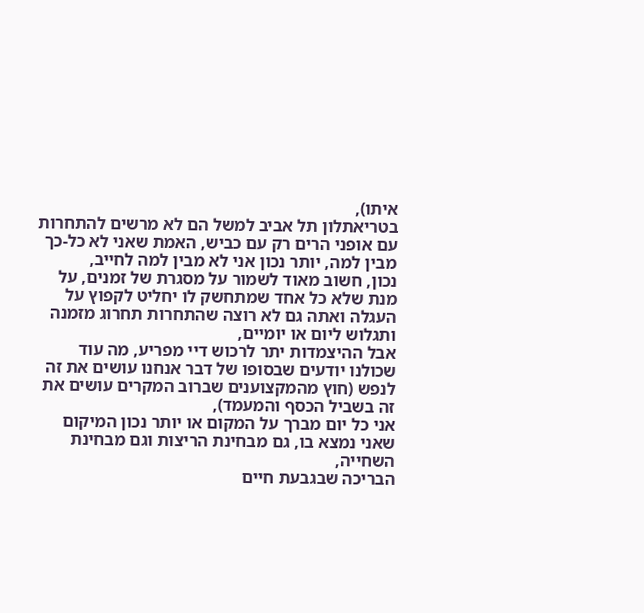איתו),
בטריאתלון תל אביב למשל הם לא מרשים להתחרות עם אופני הרים רק עם כביש, האמת שאני לא כל-כך מבין למה, יותר נכון אני לא מבין למה לחייב,
נכון, חשוב מאוד לשמור על מסגרת של זמנים, על מנת שלא כל אחד שמתחשק לו יחליט לקפוץ על העגלה ואתה גם לא רוצה שהתחרות תחרוג מזמנה ותגלוש ליום או יומיים,
אבל ההיצמדות יתר לרכוש דיי מפריע, מה עוד שכולנו יודעים שבסופו של דבר אנחנו עושים את זה לנפש (חוץ מהמקצוענים שברוב המקרים עושים את זה בשביל הכסף והמעמד),
אני כל יום מברך על המקום או יותר נכון המיקום שאני נמצא בו, גם מבחינת הריצות וגם מבחינת השחייה,
הבריכה שבגבעת חיים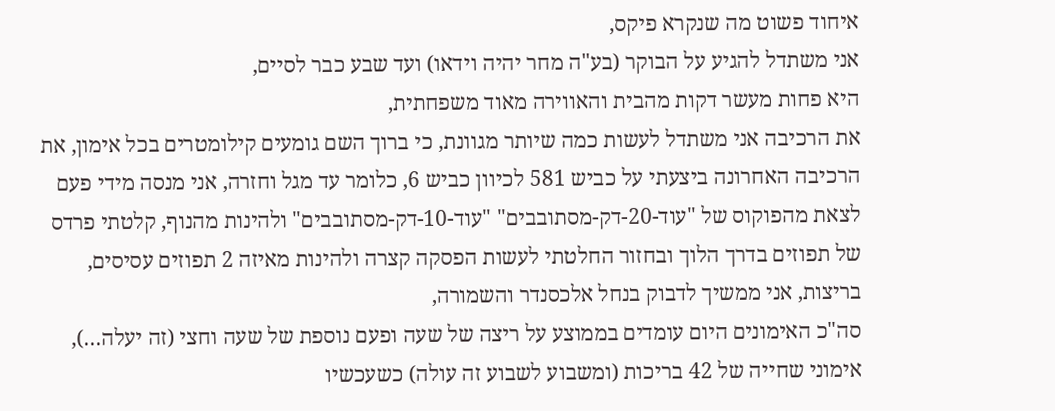איחוד פשוט מה שנקרא פיקס,
אני משתדל להגיע על הבוקר (בע"ה מחר יהיה וידאו) ועד שבע כבר לסיים,
היא פחות מעשר דקות מהבית והאווירה מאוד משפחתית,
את הרכיבה אני משתדל לעשות כמה שיותר מגוונת, כי ברוך השם גומעים קילומטרים בכל אימון, את הרכיבה האחרונה ביצעתי על כביש 581 לכיוון כביש 6, כלומר עד מגל וחזרה, אני מנסה מידי פעם לצאת מהפוקוס של "עוד-20-דק-מסתובבים" "עוד-10-דק-מסתובבים" ולהינות מהנוף, קלטתי פרדס של תפוזים בדרך הלוך ובחזור החלטתי לעשות הפסקה קצרה ולהינות מאיזה 2 תפוזים עסיסים,
בריצות, אני ממשיך לדבוק בנחל אלכסנדר והשמורה,
סה"כ האימונים היום עומדים בממוצע על ריצה של שעה ופעם נוספת של שעה וחצי (זה יעלה…), אימוני שחייה של 42 בריכות (ומשבוע לשבוע זה עולה) כשעכשיו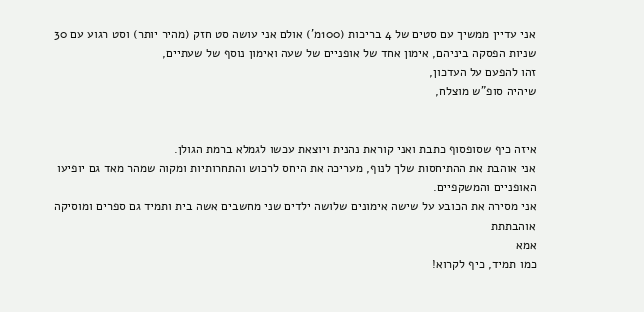אני עדיין ממשיך עם סטים של 4 בריכות (100מ') אולם אני עושה סט חזק (מהיר יותר) וסט רגוע עם 30 שניות הפסקה ביניהם, אימון אחד של אופניים של שעה ואימון נוסף של שעתיים,
זהו להפעם על העדכון,
שיהיה סופ"ש מוצלח,


איזה כיף שסופסוף כתבת ואני קוראת נהנית ויוצאת עכשו לגמלא ברמת הגולן.
אני אוהבת את ההתיחסות שלך לנוף, מעריכה את היחס לרכוש והתחרותיות ומקוה שמהר מאד גם יופיעו האופניים והמשקפיים.
אני מסירה את הכובע על שישה אימונים שלושה ילדים שני מחשבים אשה בית ותמיד גם ספרים ומוסיקה
אוהבתתת
אמא
כמו תמיד, כיף לקרוא!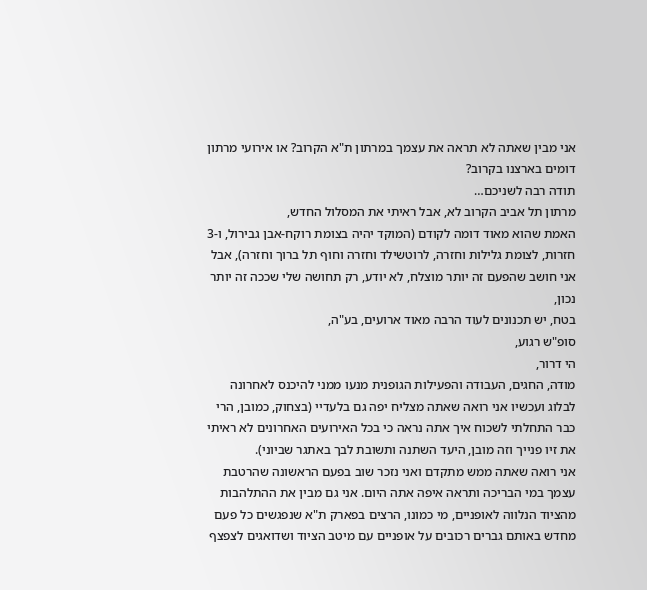אני מבין שאתה לא תראה את עצמך במרתון ת"א הקרוב? או אירועי מרתון דומים בארצנו בקרוב?
תודה רבה לשניכם…
מרתון תל אביב הקרוב לא, אבל ראיתי את המסלול החדש,
האמת שהוא מאוד דומה לקודם (המוקד יהיה בצומת רוקח-אבן גבירול, ו-3 חזרות, לצומת גלילות וחזרה, לרוטשילד וחזרה וחוף תל ברוך וחזרה), אבל אני חושב שהפעם זה יותר מוצלח, לא יודע, רק תחושה שלי שככה זה יותר נכון,
בטח, יש תכנונים לעוד הרבה מאוד ארועים, בע"ה,
סופ"ש רגוע,
הי דרור,
מודה, החגים, העבודה והפעילות הגופנית מנעו ממני להיכנס לאחרונה לבלוג ועכשיו אני רואה שאתה מצליח יפה גם בלעדיי (בצחוק, כמובן, הרי כבר התחלתי לשכוח איך אתה נראה כי בכל האירועים האחרונים לא ראיתי את זיו פנייך וזה מובן, היעד השתנה ותשובת לבך באתגר שביוני).
אני רואה שאתה ממש מתקדם ואני נזכר שוב בפעם הראשונה שהרטבת עצמך במי הבריכה ותראה איפה אתה היום. אני גם מבין את ההתלהבות מהציוד הנלווה לאופניים, מי כמונו, הרצים בפארק ת"א שנפגשים כל פעם מחדש באותם גברים רכובים על אופניים עם מיטב הציוד ושדואגים לצפצף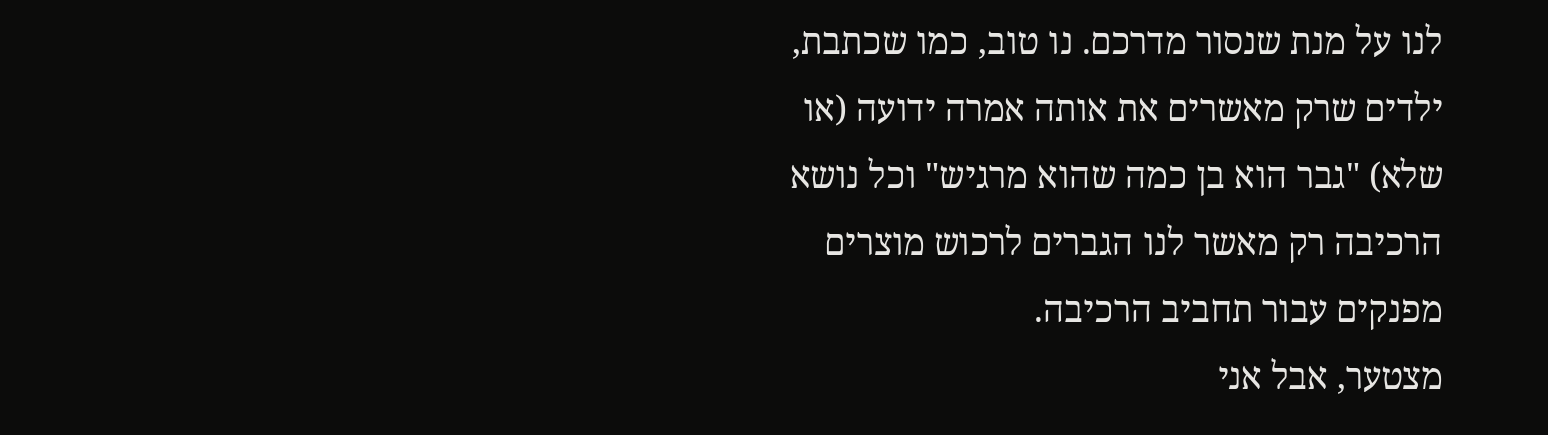לנו על מנת שנסור מדרכם. נו טוב, כמו שכתבת, ילדים שרק מאשרים את אותה אמרה ידועה (או שלא) "גבר הוא בן כמה שהוא מרגיש" וכל נושא הרכיבה רק מאשר לנו הגברים לרכוש מוצרים מפנקים עבור תחביב הרכיבה.
מצטער, אבל אני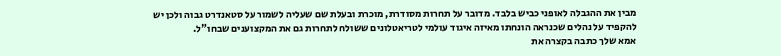מבין את ההגבלה לאופני כביש בלבד. מדובר על תחרות מסודרת, מוכרת ובעלת שם שעליה לשמור על סטאנדרט גבוה ולכן יש להקפיד על נהלים שכנראה הונחתו מאיזה איגוד עולמי לטריאטלונים ששולח לתחרות גם את המקצוענים שבחו"ל.
אמא שלך כתבה בקצרה את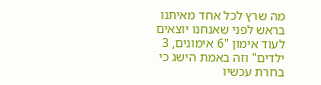מה שרץ לכל אחד מאיתנו בראש לפני שאנחנו יוצאים לעוד אימון "6 אימונים, 3 ילדים" וזה באמת הישג כי בחרת עכשיו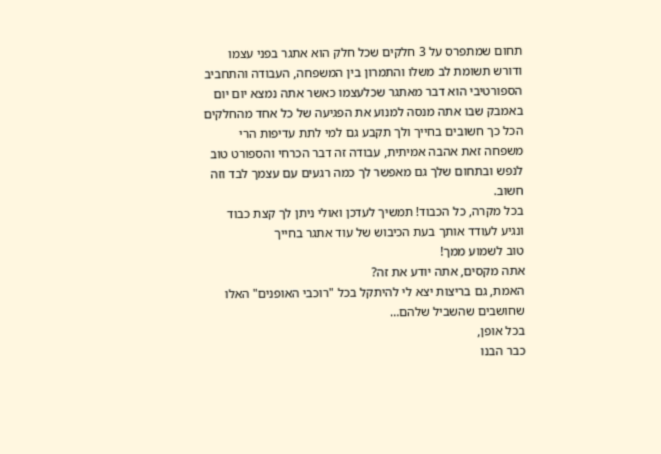תחום שמתפרס על 3 חלקים שכל חלק הוא אתגר בפני עצמו ודורש תשומת לב משלו והתמרון בין המשפחה, העבודה והתחביב הספורטיבי הוא דבר מאתגר שכלעצמו כאשר אתה נמצא יום יום באמבק שבו אתה מנסה למנוע את הפגיעה של כל אחד מהחלקים הכל כך חשובים בחייך ולך תקבע גם למי לתת עדיפות הרי משפחה זאת אהבה אמיתית, עבודה זה דבר הכרחי והספורט טוב לנפש ובתחום שלך גם מאפשר לך כמה רגעים עם עצמך לבד וזה חשוב.
בכל מקרה, כל הכבוד! תמשיך לעדכן ואולי ניתן לך קצת כבוד ונגיע לעודד אותך בעת הכיבוש של עוד אתגר בחייך
טוב לשמוע ממך!
אתה מקסים, אתה יודע את זה?
האמת, גם בריצות יצא לי להיתקל בכל "רוכבי האופנים" האלו שחושבים שהשביל שלהם…
בכל אופן,
כבר הבנו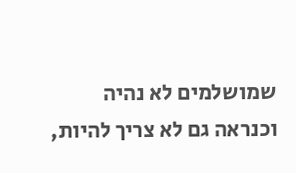שמושלמים לא נהיה וכנראה גם לא צריך להיות,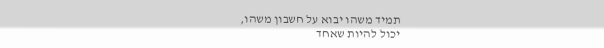תמיד משהו יבוא על חשבון משהו,
יכול להיות שאחד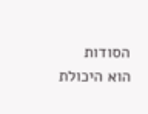הסודות הוא היכולת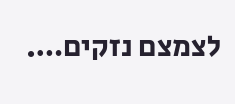לצמצם נזקים….